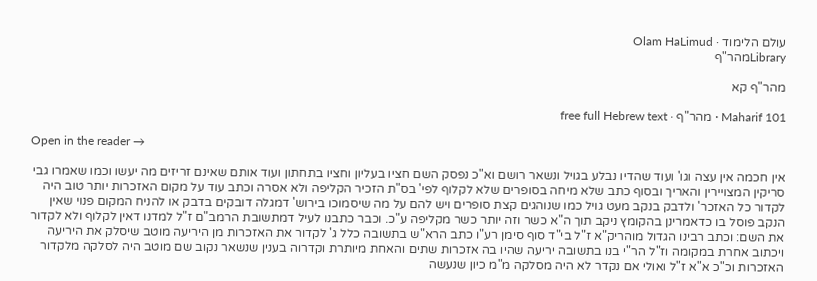עולם הלימוד · Olam HaLimud
Libraryמהר"ף

מהר"ף קא

Maharif 101 · מהר"ף · free full Hebrew text

Open in the reader →

אין חכמה אין עצה וגו' ועוד שהדיו נבלע בגויל ונשאר רושם וא"כ נפסק השם חציו בעליון וחציו בתחתון ועוד אותם שאינם זריזים מה יעשו וכמו שאמרו גבי סריקין המצויירין והאריך ובסוף כתב שלא מיחה בסופרים שלא לקלוף לפי' בס"ת הזכיר הקליפה ולא אסרה וכתב עוד על מקום האזכרות יותר טוב היה לקדור כל האזכר' ולדבק בנקב מעט גויל כמו שנוהגים קצת סופרים ויש להם על מה שיסמוכו בירוש' דמגלה דובקים בדבק או להניח המקום פנוי שאין הנקב פוסל בו כדאמרינן בהקומץ ניקב תוך ה"א כשר וזה יותר כשר מקליפה ע"כ. וכבר כתבנו לעיל דמתשובת הרמב"ם ז"ל למדנו דאין לקלוף ולא לקדור את השם: וכתב רבינו הגדול מוהריק"א ז"ל בי"ד סוף סימן רע"ו כתב הרא"ש בתשובה כלל ג' לקדור את האזכרות מן היריעה מוטב שיסלק את היריעה ויכתוב אחרת במקומה וז"ל הר"י בנו בתשובה יריעה שהיו בה אזכרות שתים והאחת מיותרת וקדרוה בענין שנשאר נקוב שם מוטב היה לסלקה מלקדור האזכרות וכ"כ א"א ז"ל ואולי אם נקדר לא היה מסלקה מ"מ כיון שנעשה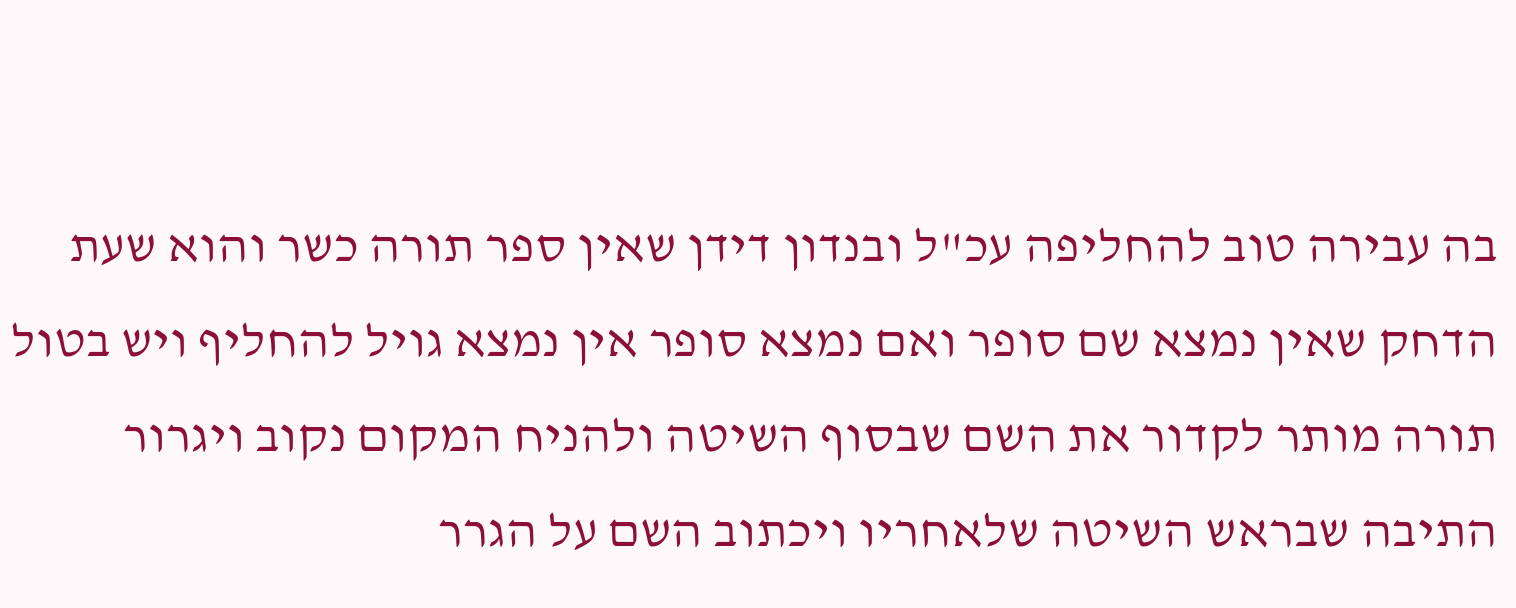בה עבירה טוב להחליפה עכ"ל ובנדון דידן שאין ספר תורה כשר והוא שעת הדחק שאין נמצא שם סופר ואם נמצא סופר אין נמצא גויל להחליף ויש בטול תורה מותר לקדור את השם שבסוף השיטה ולהניח המקום נקוב ויגרור התיבה שבראש השיטה שלאחריו ויכתוב השם על הגרר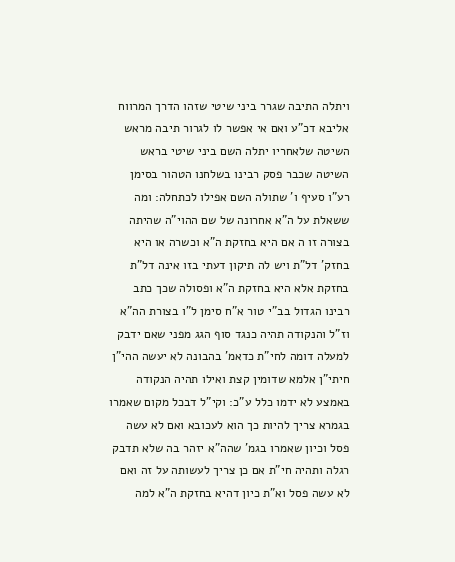ויתלה התיבה שגרר ביני שיטי שזהו הדרך המרווח אליבא דכ"ע ואם אי אפשר לו לגרור תיבה מראש השיטה שלאחריו יתלה השם ביני שיטי בראש השיטה שכבר פסק רבינו בשלחנו הטהור בסימן רע"ו סעיף ו' שתולה השם אפילו לכתחלה: ומה ששאלת על ה"א אחרונה של שם ההוי"ה שהיתה בצורה זו ה אם היא בחזקת ה"א וכשרה או היא בחזק' דל"ת ויש לה תיקון דעתי בזו אינה דל"ת בחזקת אלא היא בחזקת ה"א ופסולה שכך כתב רבינו הגדול בב"י טור א"ח סימן ל"ו בצורת הה"א וז"ל והנקודה תהיה כנגד סוף הגג מפני שאם ידבק למעלה דומה לחי"ת כדאמ' בהבונה לא יעשה ההי"ן חיתי"ן אלמא שדומין קצת ואילו תהיה הנקודה באמצע לא ידמו כלל ע"כ: וקי"ל דבכל מקום שאמרו בגמרא צריך להיות כך הוא לעכובא ואם לא עשה פסל וכיון שאמרו בגמ' שהה"א יזהר בה שלא תדבק רגלה ותהיה חי"ת אם כן צריך לעשותה על זה ואם לא עשה פסל וא"ת כיון דהיא בחזקת ה"א למה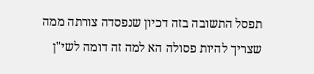תפסל התשובה בזה דכיון שנפסדה צורתה ממה שצריך להיות פסולה הא למה זה דומה לשי"ן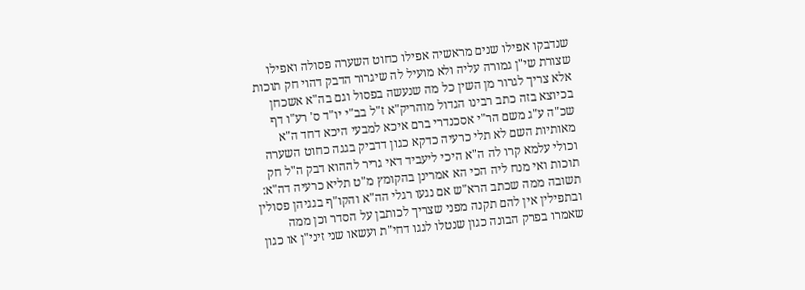שנדבקו אפילו שנים מראשיה אפילו כחוט השערה פסולה ואפילו שצורת שי"ן גמורה עליה ולא מועיל לה שיגרור הדבק דהוי חק תוכות אלא צריך לגרור מן השין כל מה שנעשה בפסול וגם בה"א אשכחן בכיוצא בזה כתב רבינו הגדול מוהריק"א ז"ל בב"י יו"ד ס' רע"ו דף שכ"ה ע"ג משם הר"י אסכנדרי ברם איכא למבעי היכא דחד ה"א מאותיות השם לא תלי כרעיה כדקא כגון דדביק בגגה כחוט השערה וכולי עלמא קרו לה ה"א היכי ליעביד דאי גריר לההוא דבק ה"ל חק תוכות ואי מנח ליה הכי הא אמרינן בהקומץ מ"ט תליא כרעיה דה"א: תשובה ממה שכתב הרא"ש אם נגעו רגלי הה"א והקו"ף בגגיהן פסולין ובתפילין אין להם תקנה מפני שצריך לכותבן על הסדר וכן ממה שאמרו בפרק הבונה כגון שנטלו לגגו דחי"ת ועשאו שני זיני"ן או כגון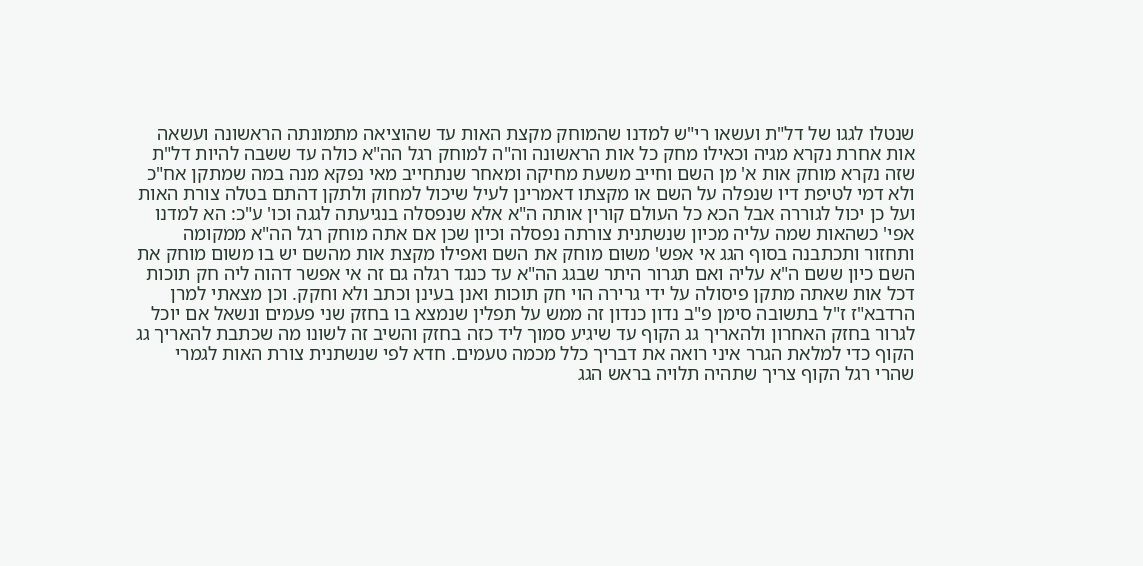שנטלו לגגו של דל"ת ועשאו רי"ש למדנו שהמוחק מקצת האות עד שהוציאה מתמונתה הראשונה ועשאה אות אחרת נקרא מגיה וכאילו מחק כל אות הראשונה וה"ה למוחק רגל הה"א כולה עד ששבה להיות דל"ת שזה נקרא מוחק אות א' מן השם וחייב משעת מחיקה ומאחר שנתחייב מאי נפקא מנה במה שמתקן אח"כ ולא דמי לטיפת דיו שנפלה על השם או מקצתו דאמרינן לעיל שיכול למחוק ולתקן דהתם בטלה צורת האות ועל כן יכול לגוררה אבל הכא כל העולם קורין אותה ה"א אלא שנפסלה בנגיעתה לגגה וכו' ע"כ: הא למדנו אפי' כשהאות שמה עליה מכיון שנשתנית צורתה נפסלה וכיון שכן אם אתה מוחק רגל הה"א ממקומה ותחזור ותכתבנה בסוף הגג אי אפש' משום מוחק את השם ואפילו מקצת אות מהשם יש בו משום מוחק את השם כיון ששם ה"א עליה ואם תגרור היתר שבגג הה"א עד כנגד רגלה גם זה אי אפשר דהוה ליה חק תוכות דכל אות שאתה מתקן פיסולה על ידי גרירה הוי חק תוכות ואנן בעינן וכתב ולא וחקק. וכן מצאתי למרן הרדבא"ז ז"ל בתשובה סימן פ"ב נדון כנדון זה ממש על תפלין שנמצא בו בחזק שני פעמים ונשאל אם יוכל לגרור בחזק האחרון ולהאריך גג הקוף עד שיגיע סמוך ליד כזה בחזק והשיב זה לשונו מה שכתבת להאריך גג הקוף כדי למלאת הגרר איני רואה את דבריך כלל מכמה טעמים. חדא לפי שנשתנית צורת האות לגמרי שהרי רגל הקוף צריך שתהיה תלויה בראש הגג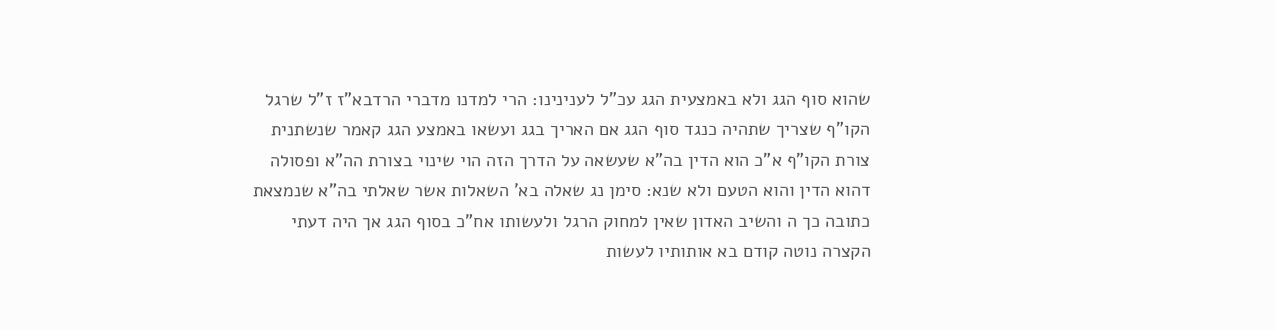שהוא סוף הגג ולא באמצעית הגג עכ"ל לענינינו: הרי למדנו מדברי הרדבא"ז ז"ל שרגל הקו"ף שצריך שתהיה כנגד סוף הגג אם האריך בגג ועשאו באמצע הגג קאמר שנשתנית צורת הקו"ף א"כ הוא הדין בה"א שעשאה על הדרך הזה הוי שינוי בצורת הה"א ופסולה דהוא הדין והוא הטעם ולא שנא: סימן נג שאלה בא' השאלות אשר שאלתי בה"א שנמצאת כתובה כך ה והשיב האדון שאין למחוק הרגל ולעשותו אח"כ בסוף הגג אך היה דעתי הקצרה נוטה קודם בא אותותיו לעשות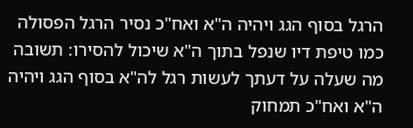הרגל בסוף הגג ויהיה ה"א ואח"כ נסיר הרגל הפסולה כמו טיפת דיו שנפל בתוך ה"א שיכול להסירו: תשובה מה שעלה על דעתך לעשות רגל לה"א בסוף הגג ויהיה ה"א ואח"כ תמחוק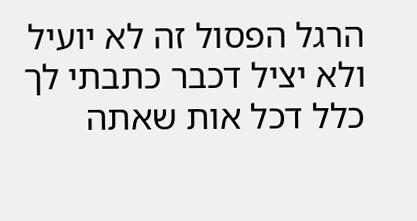הרגל הפסול זה לא יועיל ולא יציל דכבר כתבתי לך כלל דכל אות שאתה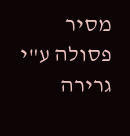מסיר פסולה ע"י גרירה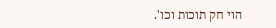הוי חק תוכות וכו'.